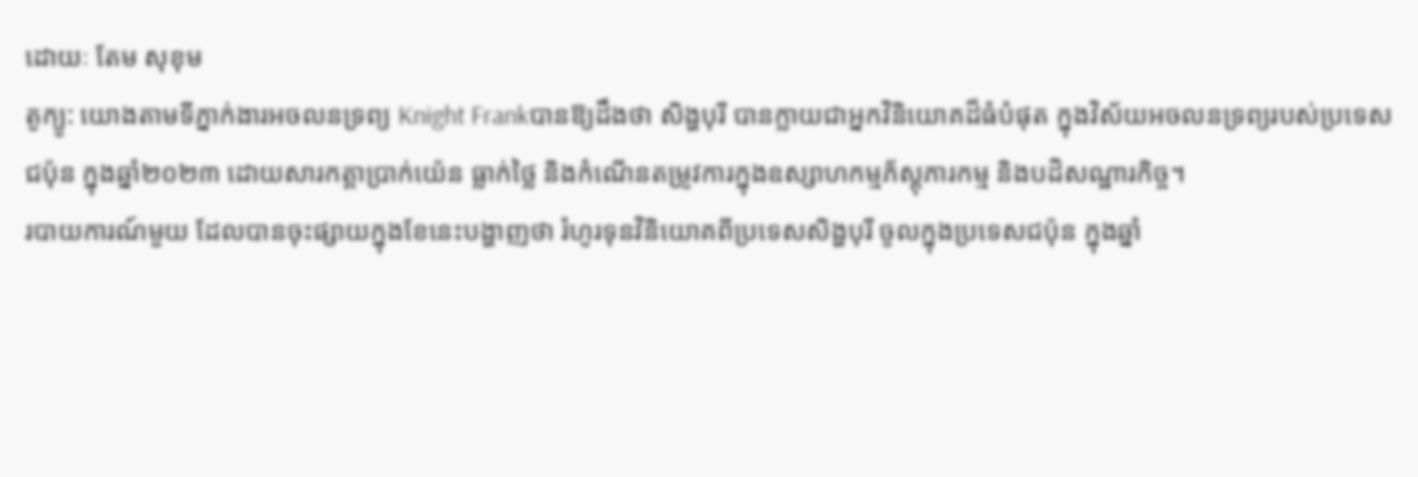ដោយៈ តែម សុខុម
តូក្យូ: យោងតាមទីភ្នាក់ងារអចលនទ្រព្យ Knight Frankបានឱ្យដឹងថា សិង្ហបុរី បានក្លាយជាអ្នកវិនិយោគដ៏ធំបំផុត ក្នុងវិស័យអចលនទ្រព្យរបស់ប្រទេសជប៉ុន ក្នុងឆ្នាំ២០២៣ ដោយសារកត្តាប្រាក់យ៉េន ធ្លាក់ថ្លៃ និងកំណើនតម្រូវការក្នុងឧស្សាហកម្មភ័ស្តុភារកម្ម និងបដិសណ្ឋារកិច្ច។
របាយការណ៍មួយ ដែលបានចុះផ្សាយក្នុងខែនេះបង្ហាញថា រំហូរទុនវិនិយោគពីប្រទេសសិង្ហបុរី ចូលក្នុងប្រទេសជប៉ុន ក្នុងឆ្នាំ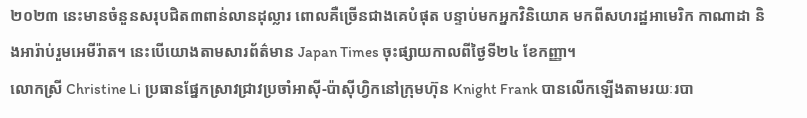២០២៣ នេះមានចំនួនសរុបជិត៣ពាន់លានដុល្លារ ពោលគឺច្រើនជាងគេបំផុត បន្ទាប់មកអ្នកវិនិយោគ មកពីសហរដ្ឋអាមេរិក កាណាដា និងអារ៉ាប់រួមអេមីរ៉ាត។ នេះបើយោងតាមសារព័ត៌មាន Japan Times ចុះផ្សាយកាលពីថ្ងៃទី២៤ ខែកញ្ញា។
លោកស្រី Christine Li ប្រធានផ្នែកស្រាវជ្រាវប្រចាំអាស៊ី-ប៉ាស៊ីហ្វិកនៅក្រុមហ៊ុន Knight Frank បានលើកឡើងតាមរយៈរបា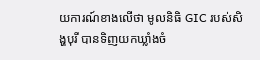យការណ៍ខាងលើថា មូលនិធិ GIC របស់សិង្ហបុរី បានទិញយកឃ្លាំងចំ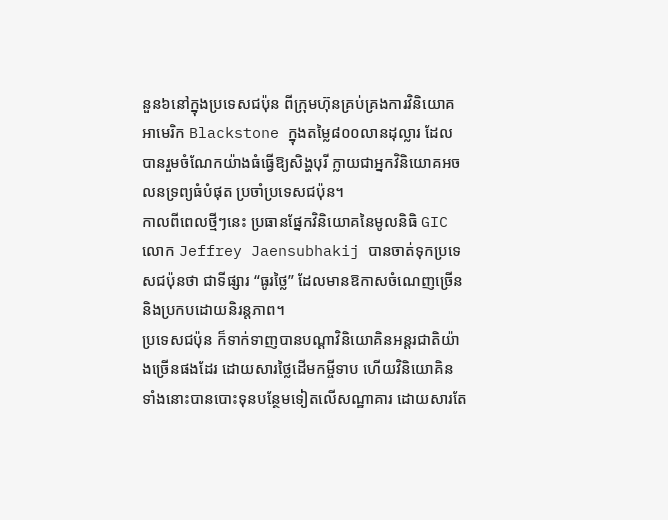នួន៦នៅក្នុងប្រទេសជប៉ុន ពីក្រុមហ៊ុនគ្រប់គ្រងការវិនិយោគអាមេរិក Blackstone ក្នុងតម្លៃ៨០០លានដុល្លារ ដែលបានរួមចំណែកយ៉ាងធំធ្វើឱ្យសិង្ហបុរី ក្លាយជាអ្នកវិនិយោគអចលនទ្រព្យធំបំផុត ប្រចាំប្រទេសជប៉ុន។
កាលពីពេលថ្មីៗនេះ ប្រធានផ្នែកវិនិយោគនៃមូលនិធិ GIC លោក Jeffrey Jaensubhakij បានចាត់ទុកប្រទេសជប៉ុនថា ជាទីផ្សារ “ធូរថ្លៃ” ដែលមានឱកាសចំណេញច្រើន និងប្រកបដោយនិរន្តភាព។
ប្រទេសជប៉ុន ក៏ទាក់ទាញបានបណ្ដាវិនិយោគិនអន្តរជាតិយ៉ាងច្រើនផងដែរ ដោយសារថ្លៃដើមកម្ចីទាប ហើយវិនិយោគិនទាំងនោះបានបោះទុនបន្ថែមទៀតលើសណ្ឋាគារ ដោយសារតែ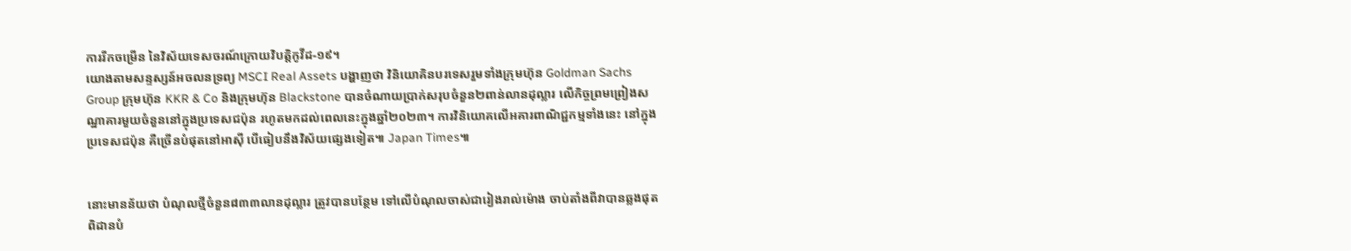ការរីកចម្រើន នៃវិស័យទេសចរណ៍ក្រោយវិបត្តិកូវីដ-១៩។
យោងតាមសន្ទស្សន៍អចលនទ្រព្យ MSCI Real Assets បង្ហាញថា វិនិយោគិនបរទេសរួមទាំងក្រុមហ៊ុន Goldman Sachs Group ក្រុមហ៊ុន KKR & Co និងក្រុមហ៊ុន Blackstone បានចំណាយប្រាក់សរុបចំនួន២ពាន់លានដុល្លារ លើកិច្ចព្រមព្រៀងសណ្ឋាគារមួយចំនួននៅក្នុងប្រទេសជប៉ុន រហូតមកដល់ពេលនេះក្នុងឆ្នាំ២០២៣។ ការវិនិយោគលើអគារពាណិជ្ជកម្មទាំងនេះ នៅក្នុងប្រទេសជប៉ុន គឺច្រើនបំផុតនៅអាស៊ី បើធៀបនឹងវិស័យផ្សេងទៀត៕ Japan Times៕


នោះមានន័យថា បំណុលថ្មីចំនួន៨៣៣លានដុល្លារ ត្រូវបានបន្ថែម ទៅលើបំណុលចាស់ជារៀងរាល់ម៉ោង ចាប់តាំងពីវាបានឆ្លងផុតពិដានបំ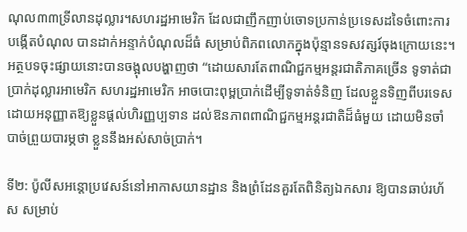ណុល៣៣ទ្រីលានដុល្លារ។សហរដ្ឋអាមេរិក ដែលជាញឹកញាប់ចោទប្រកាន់ប្រទេសដទៃចំពោះការបង្កើតបំណុល បានដាក់អន្ទាក់បំណុលដ៏ធំ សម្រាប់ពិភពលោកក្នុងប៉ុន្មានទសវត្សរ៍ចុងក្រោយនេះ។
អត្ថបទចុះផ្សាយនោះបានចង្អុលបង្ហាញថា “ដោយសារតែពាណិជ្ជកម្មអន្តរជាតិភាគច្រើន ទូទាត់ជាប្រាក់ដុល្លារអាមេរិក សហរដ្ឋអាមេរិក អាចបោះពុម្ពប្រាក់ដើម្បីទូទាត់ទំនិញ ដែលខ្លួនទិញពីបរទេស ដោយអនុញ្ញាតឱ្យខ្លួនផ្តល់ហិរញ្ញប្បទាន ដល់ឱនភាពពាណិជ្ជកម្មអន្តរជាតិដ៏ធំមួយ ដោយមិនចាំបាច់ព្រួយបារម្ភថា ខ្លួននឹងអស់សាច់ប្រាក់។

ទី២: ប៉ូលីសអន្តោប្រវេសន៍នៅអាកាសយានដ្ឋាន និងព្រំដែនគួរតែពិនិត្យឯកសារ ឱ្យបានឆាប់រហ័ស សម្រាប់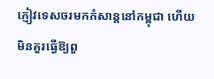ភ្ញៀវទេសចរមកកំសាន្តនៅកម្ពុជា ហើយមិនគួរធ្វើឱ្យពួ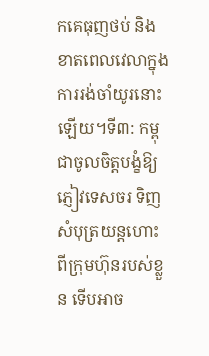កគេធុញថប់ និងខាតពេលវេលាក្នុងការរង់ចាំយូរនោះឡើយ។ទី៣: កម្ពុជាចូលចិត្តបង្ខំឱ្យភ្ញៀវទេសចរ ទិញសំបុត្រយន្តហោះពីក្រុមហ៊ុនរបស់ខ្លួន ទើបអាច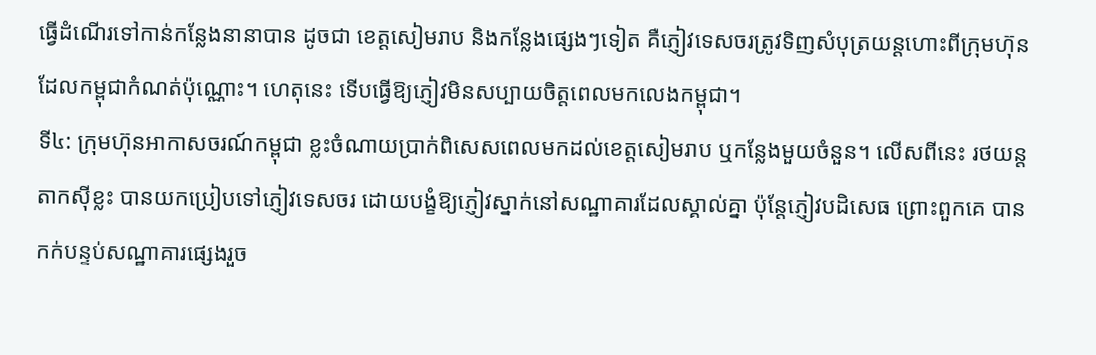ធ្វើដំណើរទៅកាន់កន្លែងនានាបាន ដូចជា ខេត្តសៀមរាប និងកន្លែងផ្សេងៗទៀត គឺភ្ញៀវទេសចរត្រូវទិញសំបុត្រយន្តហោះពីក្រុមហ៊ុន ដែលកម្ពុជាកំណត់ប៉ុណ្ណោះ។ ហេតុនេះ ទើបធ្វើឱ្យភ្ញៀវមិនសប្បាយចិត្តពេលមកលេងកម្ពុជា។
ទី៤: ក្រុមហ៊ុនអាកាសចរណ៍កម្ពុជា ខ្លះចំណាយប្រាក់ពិសេសពេលមកដល់ខេត្តសៀមរាប ឬកន្លែងមួយចំនួន។ លើសពីនេះ រថយន្តតាកស៊ីខ្លះ បានយកប្រៀបទៅភ្ញៀវទេសចរ ដោយបង្ខំឱ្យភ្ញៀវស្នាក់នៅសណ្ឋាគារដែលស្គាល់គ្នា ប៉ុន្តែភ្ញៀវបដិសេធ ព្រោះពួកគេ បានកក់បន្ទប់សណ្ឋាគារផ្សេងរួច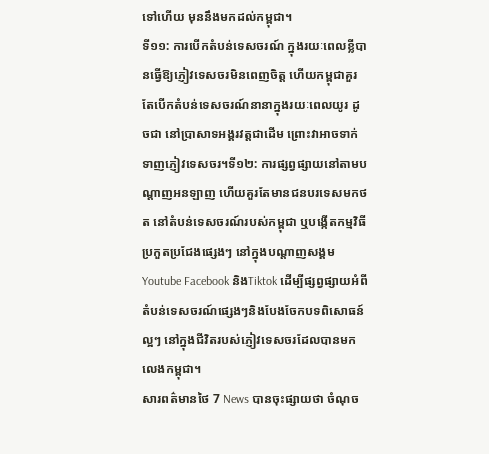ទៅហើយ មុននឹងមកដល់កម្ពុជា។
ទី១១: ការបើកតំបន់ទេសចរណ៍ ក្នុងរយៈពេលខ្លីបានធ្វើឱ្យភ្ញៀវទេសចរមិនពេញចិត្ត ហើយកម្ពុជាគួរតែបើកតំបន់ទេសចរណ៍នានាក្នុងរយៈពេលយូរ ដូចជា នៅប្រាសាទអង្គរវត្តជាដើម ព្រោះវាអាចទាក់ទាញភ្ញៀវទេសចរ។ទី១២: ការផ្សព្វផ្សាយនៅតាមបណ្តាញអនឡាញ ហើយគួរតែមានជនបរទេសមកថត នៅតំបន់ទេសចរណ៍របស់កម្ពុជា ឬបង្កើតកម្មវិធីប្រកួតប្រជែងផ្សេងៗ នៅក្នុងបណ្តាញសង្គមYoutube Facebook និងTiktok ដើម្បីផ្សព្វផ្សាយអំពីតំបន់ទេសចរណ៍ផ្សេងៗនិងបែងចែកបទពិសោធន៍ល្អៗ នៅក្នុងជីវិតរបស់ភ្ញៀវទេសចរដែលបានមកលេងកម្ពុជា។
សារពត៌មានថៃ 7 News បានចុះផ្សាយថា ចំណុច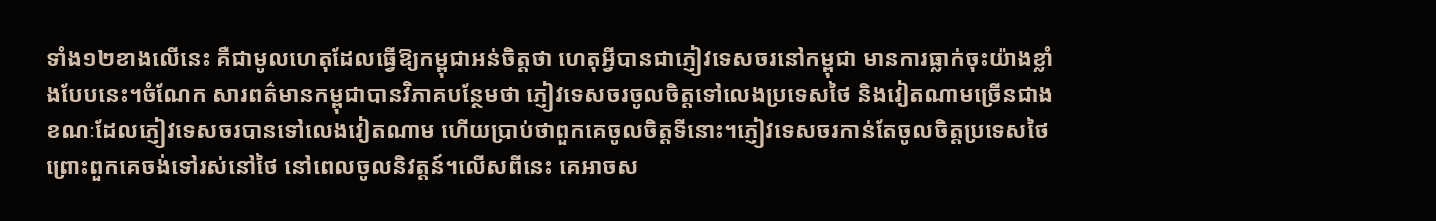ទាំង១២ខាងលើនេះ គឺជាមូលហេតុដែលធ្វើឱ្យកម្ពុជាអន់ចិត្តថា ហេតុអ្វីបានជាភ្ញៀវទេសចរនៅកម្ពុជា មានការធ្លាក់ចុះយ៉ាងខ្លាំងបែបនេះ។ចំណែក សារពត៌មានកម្ពុជាបានវិភាគបន្ថែមថា ភ្ញៀវទេសចរចូលចិត្តទៅលេងប្រទេសថៃ និងវៀតណាមច្រើនជាង ខណៈដែលភ្ញៀវទេសចរបានទៅលេងវៀតណាម ហើយប្រាប់ថាពួកគេចូលចិត្តទីនោះ។ភ្ញៀវទេសចរកាន់តែចូលចិត្តប្រទេសថៃ ព្រោះពួកគេចង់ទៅរស់នៅថៃ នៅពេលចូលនិវត្តន៍។លើសពីនេះ គេអាចស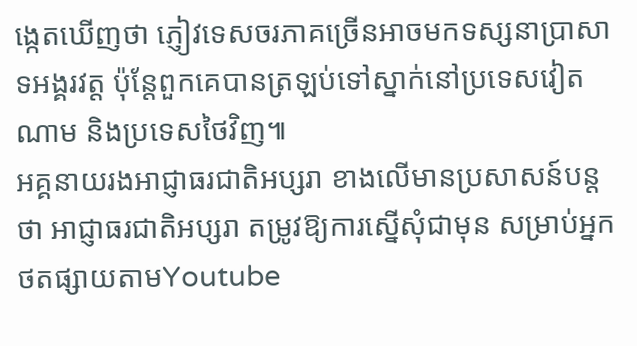ង្កេតឃើញថា ភ្ញៀវទេសចរភាគច្រើនអាចមកទស្សនាប្រាសាទអង្គរវត្ត ប៉ុន្តែពួកគេបានត្រឡប់ទៅស្នាក់នៅប្រទេសវៀតណាម និងប្រទេសថៃវិញ៕
អគ្គនាយរងអាជ្ញាធរជាតិអប្សរា ខាងលើមានប្រសាសន៍បន្តថា អាជ្ញាធរជាតិអប្សរា តម្រូវឱ្យការស្នើសុំជាមុន សម្រាប់អ្នកថតផ្សាយតាមYoutube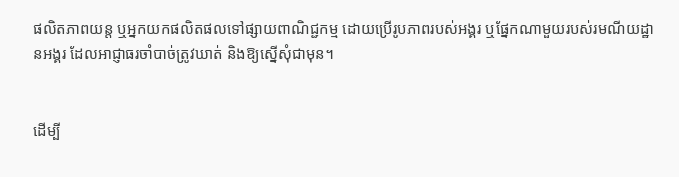ផលិតភាពយន្ត ឬអ្នកយកផលិតផលទៅផ្សាយពាណិជ្ជកម្ម ដោយប្រើរូបភាពរបស់អង្គរ ឬផ្នែកណាមួយរបស់រមណីយដ្ឋានអង្គរ ដែលអាជ្ញាធរចាំបាច់ត្រូវឃាត់ និងឱ្យស្នើសុំជាមុន។


ដើម្បី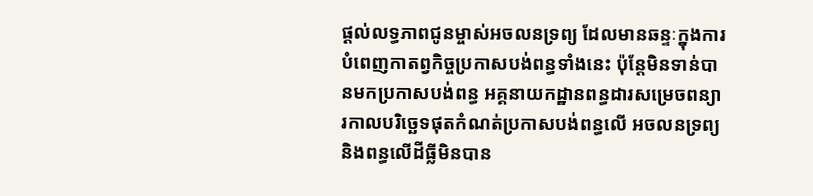ផ្ដល់លទ្ធភាពជូនម្ចាស់អចលនទ្រព្យ ដែលមានឆន្ទៈក្នុងការបំពេញកាតព្វកិច្ចប្រកាសបង់ពន្ធទាំងនេះ ប៉ុន្តែមិនទាន់បានមកប្រកាសបង់ពន្ធ អគ្គនាយកដ្ឋានពន្ធដារសម្រេចពន្យារកាលបរិច្ឆេទផុតកំណត់ប្រកាសបង់ពន្ធលើ អចលនទ្រព្យ និងពន្ធលើដីធ្លីមិនបាន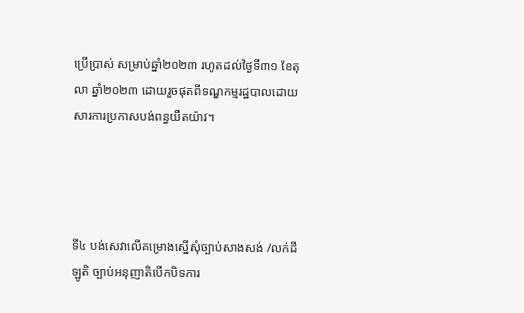ប្រើប្រាស់ សម្រាប់ឆ្នាំ២០២៣ រហូតដល់ថ្ងៃទី៣១ ខែតុលា ឆ្នាំ២០២៣ ដោយរួចផុតពីទណ្ឌកម្មរដ្ឋបាលដោយសារការប្រកាសបង់ពន្ធយឺតយ៉ាវ។




ទី៤ បង់សេវាលើគម្រោងស្នើសុំច្បាប់សាងសង់ /លក់ដីឡូតិ ច្បាប់អនុញាតិបើកបិទការ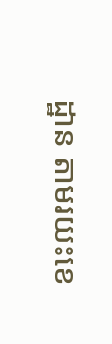ដ្ឋាន តាមរយះខេ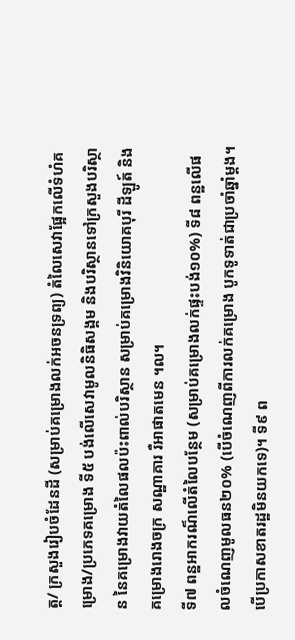ត្ត/ ក្រសួងរៀបចំដែនដី (សម្រាប់គម្រោងលក់អចនទ្រព្យ) តំលៃសេវាផ្អែកលើទំហំគម្រោង/ប្រភេទគម្រោង ទី៥ បង់លើសេវាមូលនិធិសង្គម និងបរិស្ថានទៅក្រសួងបរិស្ថាន នៃគម្រោងវាយតំលៃផលប៉ះពាល់បរិស្ថាន សម្រាប់គម្រោងវិនិយោគបុរី ដីឡូត៍ និងគម្រោងរោងចក្រ សណ្ឋាគារ រឺអាផាតមេន ។ល។
ទី៧ ពន្ឋអាករណ៏លើតំលៃបន្ថែម (សម្រាប់គម្រោងលក់ផ្ទះបង់១០%) ទី៨ ពន្ឋលើផលចំណេញមូលធន២០% (បើចំណេញពីការលក់គម្រោង បូកទូទាត់ជាប្រចាំឆ្នាំម្តង។ បើប្រកាសខាតរដ្ឋមិនយកទេ)។ ទី៩ ព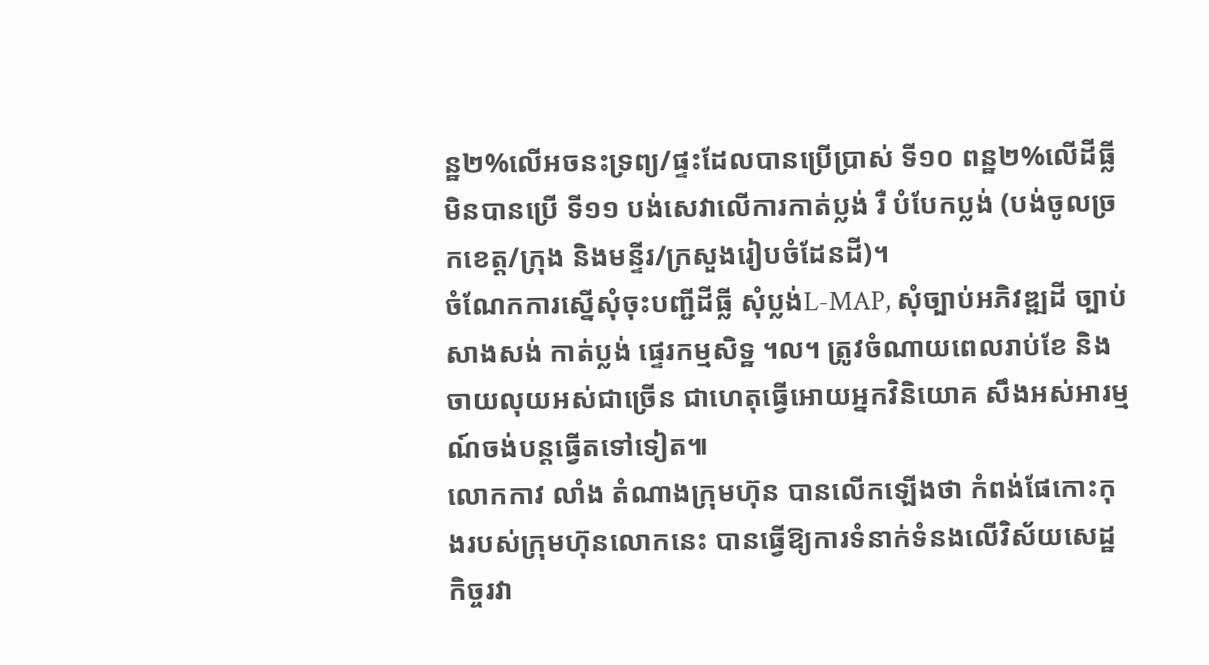ន្ឋ២%លើអចនះទ្រព្យ/ផ្ទះដែលបានប្រើប្រាស់ ទី១០ ពន្ឋ២%លើដីធ្លីមិនបានប្រើ ទី១១ បង់សេវាលើការកាត់ប្លង់ រឺ បំបែកប្លង់ (បង់ចូលច្រកខេត្ត/ក្រុង និងមន្ទីរ/ក្រសួងរៀបចំដែនដី)។
ចំណែកការស្នើសុំចុះបញ្ជីដីធ្លី សុំប្លង់L-MAP, សុំច្បាប់អភិវឌ្ឍដី ច្បាប់សាងសង់ កាត់ប្លង់ ផ្ទេរកម្មសិទ្ឋ ។ល។ ត្រូវចំណាយពេលរាប់ខែ និងចាយលុយអស់ជាច្រើន ជាហេតុធ្វើអោយអ្នកវិនិយោគ សឹងអស់អារម្មណ៍ចង់បន្តធ្វើតទៅទៀត៕
លោកកាវ លាំង តំណាងក្រុមហ៊ុន បានលើកឡើងថា កំពង់ផែកោះកុងរបស់ក្រុមហ៊ុនលោកនេះ បានធ្វើឱ្យការទំនាក់ទំនងលើវិស័យសេដ្ឋកិច្ចរវា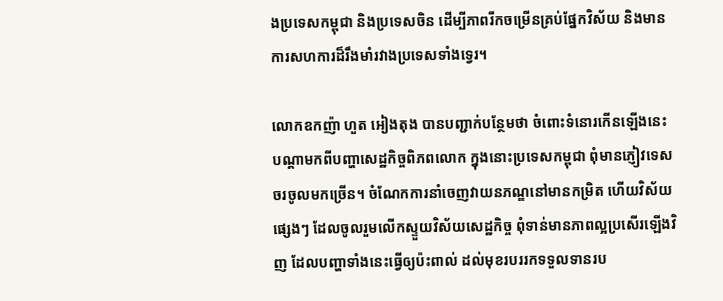ងប្រទេសកម្ពុជា និងប្រទេសចិន ដើម្បីភាពរីកចម្រើនគ្រប់ផ្នែកវិស័យ និងមានការសហការដ៏រឹងមាំរវាងប្រទេសទាំងទ្វេរ។

លោកឧកញ៉ា ហួត អៀងតុង បានបញ្ជាក់បន្ថែមថា ចំពោះទំនោរកើនឡើងនេះ បណ្ដាមកពីបញ្ហាសេដ្ឋកិច្ចពិភពលោក ក្នុងនោះប្រទេសកម្ពុជា ពុំមានភ្ញៀវទេសចរចូលមកច្រើន។ ចំណែកការនាំចេញវាយនភណ្ឌនៅមានកម្រិត ហើយវិស័យផ្សេងៗ ដែលចូលរួមលើកស្ទួយវិស័យសេដ្ឋកិច្ច ពុំទាន់មានភាពល្អប្រសើរឡើងវិញ ដែលបញ្ហាទាំងនេះធ្វើឲ្យប៉ះពាល់ ដល់មុខរបររកទទួលទានរប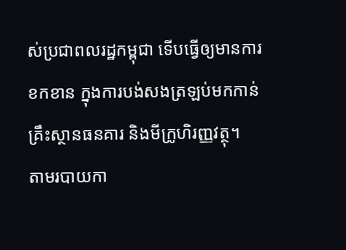ស់ប្រជាពលរដ្ឋកម្ពុជា ទើបធ្វើឲ្យមានការខកខាន ក្នុងការបង់សងត្រឡប់មកកាន់គ្រឹះស្ថានធនគារ និងមីក្រូហិរញ្ញវត្ថុ។
តាមរបាយកា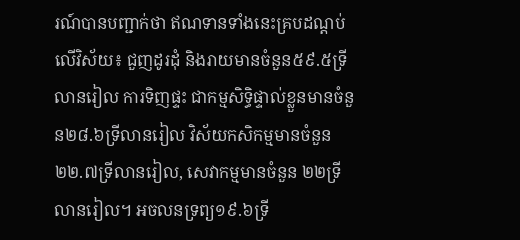រណ៍បានបញ្ជាក់ថា ឥណទានទាំងនេះគ្របដណ្តប់លើវិស័យ៖ ជួញដូរដុំ និងរាយមានចំនួន៥៩.៥ទ្រីលានរៀល ការទិញផ្ទះ ជាកម្មសិទ្ធិផ្ទាល់ខ្លួនមានចំនួន២៨.៦ទ្រីលានរៀល វិស័យកសិកម្មមានចំនួន ២២.៧ទ្រីលានរៀល, សេវាកម្មមានចំនួន ២២ទ្រីលានរៀល។ អចលនទ្រព្យ១៩.៦ទ្រី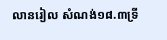លានរៀល សំណង់១៨.៣ទ្រី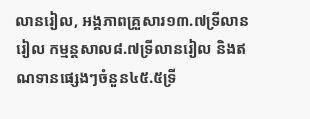លានរៀល, អង្គភាពគ្រួសារ១៣.៧ទ្រីលានរៀល កម្មន្តសាល៨.៧ទ្រីលានរៀល និងឥណទានផ្សេងៗចំនួន៤៥.៥ទ្រី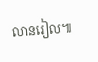លានរៀល៕